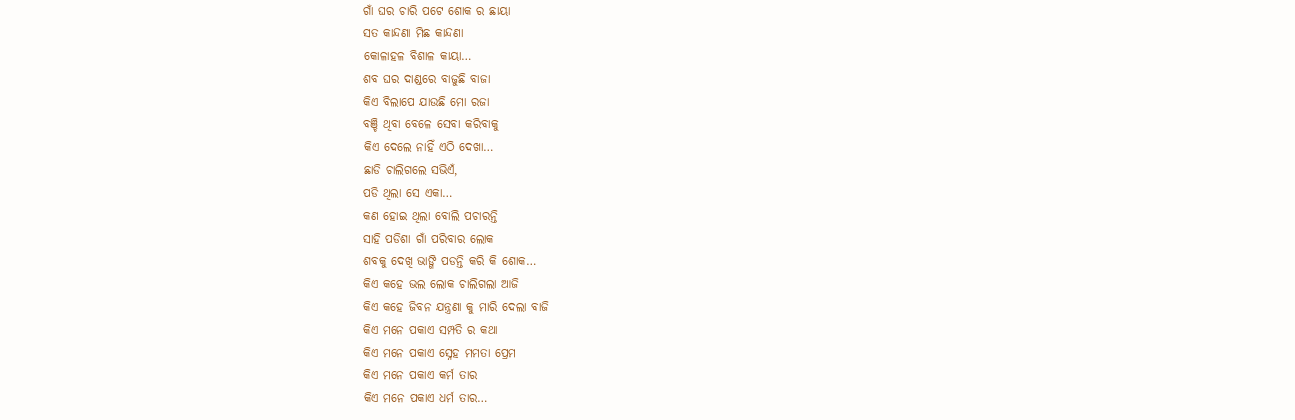ଗାଁ ଘର ଚାରି ପଟେ ଶୋକ ର ଛାୟା
ସତ କାନ୍ଦଣା ମିଛ କାନ୍ଦଣା
କୋଳାହଳ ବିଶାଳ କାୟା…
ଶବ ଘର ଦାଣ୍ଡରେ ବାଜୁଛି ବାଜା
କିଏ ବିଲାପେ ଯାଉଛି ମୋ ରଜା
ବଞ୍ଚି ଥିବା ବେଳେ ସେବା କରିବାକୁ
କିଏ ଦେଲେ ନାହିଁ ଏଠି ଦେଖା…
ଛାଡି ଚାଲିଗଲେ ସଭିଏଁ,
ପଡି ଥିଲା ସେ ଏକା…
କଣ ହୋଇ ଥିଲା ବୋଲି ପଚାରନ୍ତି
ସାହି ପଡିଶା ଗାଁ ପରିବାର ଲୋକ
ଶବକୁ ଦେଖି ଭାଙ୍ଗି ପଡନ୍ତି କରି କି ଶୋକ…
କିଏ କହେ ଭଲ ଲୋକ ଚାଲିଗଲା ଆଜି
କିଏ କହେ ଜିବନ ଯନ୍ତ୍ରଣା କୁ ମାରି ଦେଲା ବାଜି
କିଏ ମନେ ପକାଏ ସମ୍ପତି ର କଥା
କିଏ ମନେ ପକାଏ ସ୍ନେହ ମମତା ପ୍ରେମ
କିଏ ମନେ ପକାଏ କର୍ମ ତାର
କିଏ ମନେ ପକାଏ ଧର୍ମ ତାର…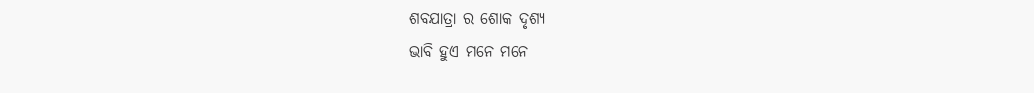ଶବଯାତ୍ରା ର ଶୋକ ଦୃଶ୍ୟ
ଭାବି ହୁଏ ମନେ ମନେ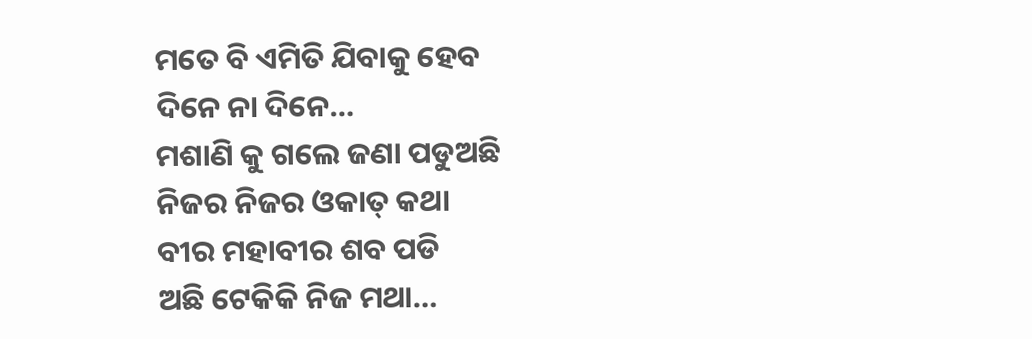ମତେ ବି ଏମିତି ଯିବାକୁ ହେବ
ଦିନେ ନା ଦିନେ…
ମଶାଣି କୁ ଗଲେ ଜଣା ପଡୁଅଛି
ନିଜର ନିଜର ଓକାତ୍ କଥା
ବୀର ମହାବୀର ଶବ ପଡି
ଅଛି ଟେକିକି ନିଜ ମଥା…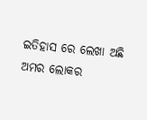ଇତିହାସ ରେ ଲେଖା ଅଛି
ଅମର ଲୋକର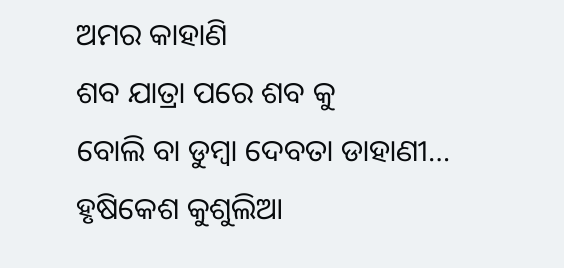ଅମର କାହାଣି
ଶବ ଯାତ୍ରା ପରେ ଶବ କୁ
ବୋଲି ବା ଡୁମ୍ବା ଦେବତା ଡାହାଣୀ…
ହୃଷିକେଶ କୁଶୁଲିଆ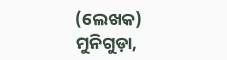(ଲେଖକ)
ମୁନିଗୁଡ଼ା,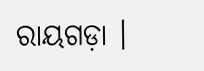ରାୟଗଡ଼ା ।